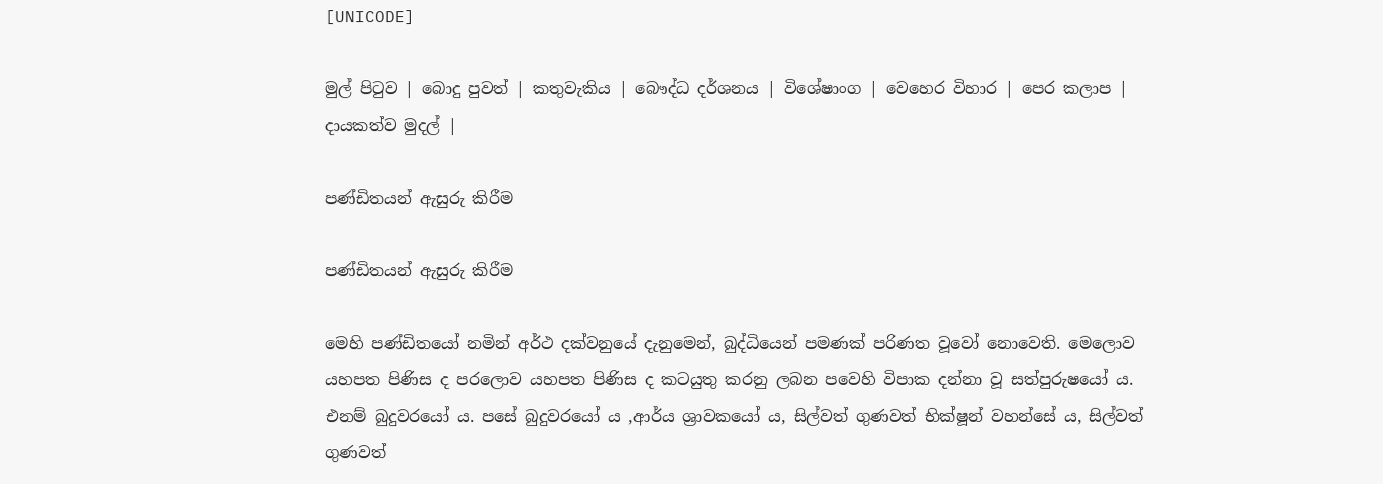[UNICODE]

මුල් පිටුව | බොදු පුවත් | කතුවැකිය | බෞද්ධ දර්ශනය | විශේෂාංග | වෙහෙර විහාර | පෙර කලාප | දායකත්ව මුදල් |

පණ්ඩිතයන් ඇසුරු කිරීම

පණ්ඩිතයන් ඇසුරු කිරීම

මෙහි පණ්ඩිතයෝ නමින් අර්ථ දක්වනුයේ දැනුමෙන්, බුද්ධියෙන් පමණක් පරිණත වූවෝ නොවෙති. මෙලොව යහපත පිණිස ද පරලොව යහපත පිණිස ද කටයුතු කරනු ලබන පවෙහි විපාක දන්නා වූ සත්පුරුෂයෝ ය. එනම් බුදුවරයෝ ය. පසේ බුදුවරයෝ ය ,ආර්ය ශ්‍රාවකයෝ ය, සිල්වත් ගුණවත් භික්ෂූන් වහන්සේ ය, සිල්වත් ගුණවත්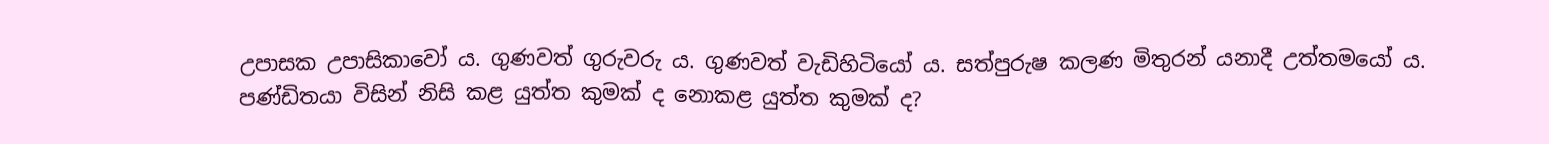උපාසක උපාසිකාවෝ ය. ගුණවත් ගුරුවරු ය. ගුණවත් වැඩිහිටියෝ ය. සත්පුරුෂ කලණ මිතුරන් යනාදී උත්තමයෝ ය. පණ්ඩිතයා විසින් නිසි කළ යුත්ත කුමක් ද නොකළ යුත්ත කුමක් ද?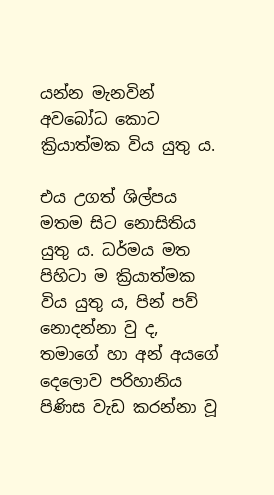යන්න මැනවින් අවබෝධ කොට ක්‍රියාත්මක විය යුතු ය.

එය උගත් ශිල්පය මතම සිට නොසිතිය යුතු ය. ධර්මය මත පිහිටා ම ක්‍රියාත්මක විය යුතු ය, පින් පව් නොදන්නා වු ද, තමාගේ හා අන් අයගේ දෙලොව පරිහානිය පිණිස වැඩ කරන්නා වූ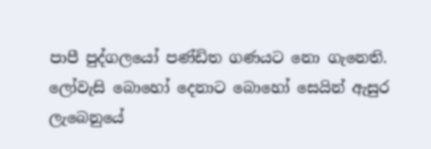පාපී පුද්ගලයෝ පණ්ඩිත ගණයට නො ගැනෙති. ලෝවැසි බොහෝ දෙනාට බොහෝ සෙයින් ඇසුර ලැබෙනුයේ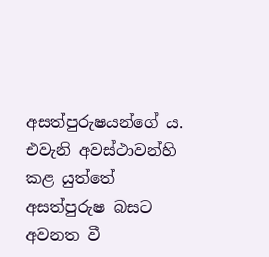අසත්පුරුෂයන්ගේ ය. එවැනි අවස්ථාවන්හි කළ යුත්තේ අසත්පුරුෂ බසට අවනත වී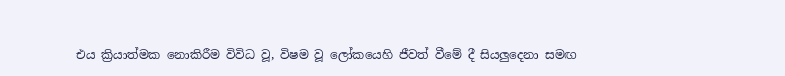එය ක්‍රියාත්මක නොකිරීම විවිධ වූ, විෂම වූ ලෝකයෙහි ජීවත් වීමේ දී සියලුදෙනා සමඟ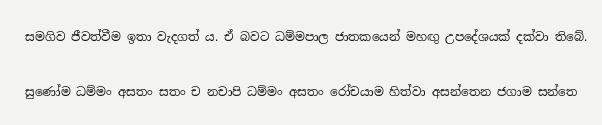සමගිව ජීවත්වීම ඉතා වැදගත් ය. ඒ බවට ධම්මපාල ජාතකයෙන් මහඟු උපදේශයක් දක්වා තිබේ.

සුණෝම ධම්මං අසතං සතං ච නචාපි ධම්මං අසතං රෝචයාම හිත්වා අසන්තෙන ජගාම සන්තෙ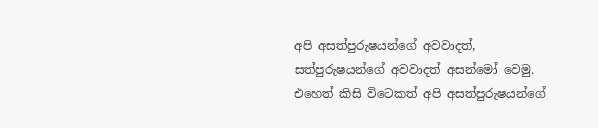අපි අසත්පුරුෂයන්ගේ අවවාදත්, සත්පුරුෂයන්ගේ අවවාදත් අසන්මෝ වෙමු. එහෙත් කිසි විටෙකත් අපි අසත්පුරුෂයන්ගේ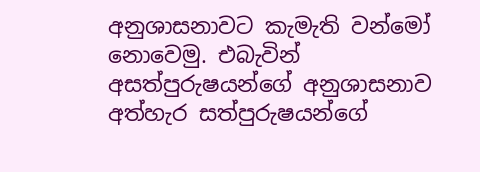අනුශාසනාවට කැමැති වන්මෝ නොවෙමු. එබැවින් අසත්පුරුෂයන්ගේ අනුශාසනාව අත්හැර සත්පුරුෂයන්ගේ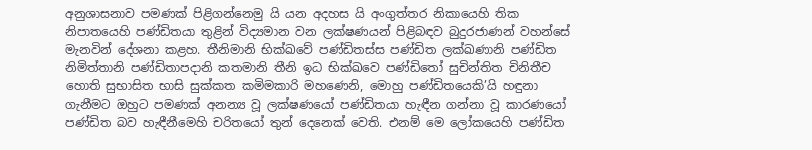අනුශාසනාව පමණක් පිළිගන්නෙමු යි යන අදහස යි අංගුත්තර නිකායෙහි තික නිපාතයෙහි පණ්ඩිතයා තුළින් විද්‍යමාන වන ලක්ෂණයන් පිළිබඳව බුදුරජාණන් වහන්සේ මැනවින් දේශනා කළහ. තීනිමානි භික්ඛවේ පණ්ඩිතස්ස පණ්ඩිත ලක්ඛණානි පණ්ඩිත නිමිත්තානි පණ්ඩිතාපදානි කතමානි තීනි ඉධ භික්ඛවෙ පණ්ඩිතෝ සුචින්තිත චිනිතීච හොති සුභාසිත භාසි සුක්කත කමිමකාරි මහණෙනි, මොහු පණ්ඩිතයෙකි’යි හඳුනා ගැනීමට ඔහුට පමණක් අනන්‍ය වූ ලක්ෂණයෝ පණ්ඩිතයා හැඳීන ගන්නා වූ කාරණයෝ පණ්ඩිත බව හැඳීනීමෙහි චරිතයෝ තුන් දෙනෙක් වෙති. එනම් මෙ ලෝකයෙහි පණ්ඩිත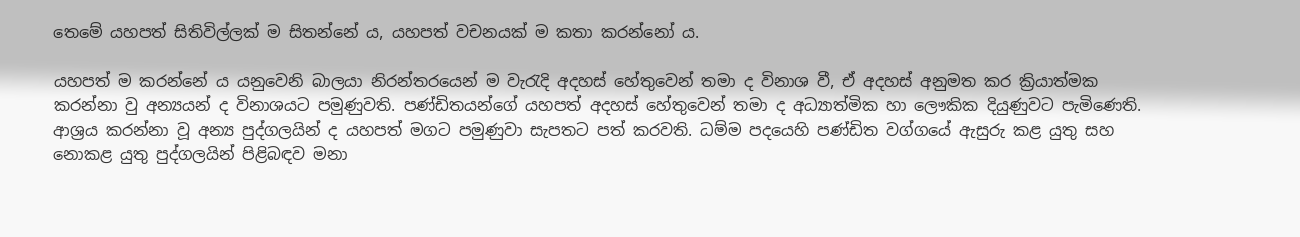තෙමේ යහපත් සිතිවිල්ලක් ම සිතන්නේ ය, යහපත් වචනයක් ම කතා කරන්නෝ ය.

යහපත් ම කරන්නේ ය යනුවෙනි බාලයා නිරන්තරයෙන් ම වැරැදි අදහස් හේතුවෙන් තමා ද විනාශ වී, ඒ අදහස් අනුමත කර ක්‍රියාත්මක කරන්නා වු අන්‍යයන් ද විනාශයට පමුණුවති. පණ්ඩිතයන්ගේ යහපත් අදහස් හේතුවෙන් තමා ද අධ්‍යාත්මික හා ලෞකික දියුණුවට පැමිණෙති. ආශ්‍රය කරන්නා වූ අන්‍ය පුද්ගලයින් ද යහපත් මගට පමුණුවා සැපතට පත් කරවති. ධම්ම පදයෙහි පණ්ඩිත වග්ගයේ ඇසුරු කළ යුතු සහ නොකළ යුතු පුද්ගලයින් පිළිබඳව මනා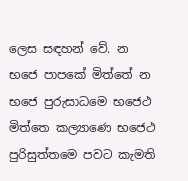ලෙස සඳහන් වේ. න භජෙ පාපකේ මිත්තේ න භජෙ පුරුසාධමෙ භජෙථ මිත්තෙ කල්‍යාණෙ භජෙථ පුරිසුත්තමෙ පවට කැමති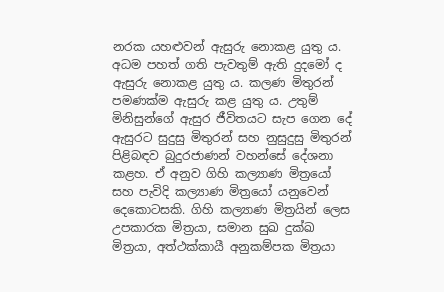නරක යහළුවන් ඇසුරු නොකළ යුතු ය. අධම පහත් ගති පැවතුම් ඇති දුදමෝ ද ඇසුරු නොකළ යුතු ය. කලණ මිතුරන් පමණක්ම ඇසුරු කළ යුතු ය. උතුම් මිනිසුන්ගේ ඇසුර ජීවිතයට සැප ගෙන දේ ඇසුරට සුදුසු මිතුරන් සහ නුසුදුසු මිතුරන් පිළිබඳව බුදුරජාණන් වහන්සේ දේශනා කළහ. ඒ අනුව ගිහි කල්‍යාණ මිත්‍රයෝ සහ පැවිදි කල්‍යාණ මිත්‍රයෝ යනුවෙන් දෙකොටසකි. ගිහි කල්‍යාණ මිත්‍රයින් ලෙස උපකාරක මිත්‍රයා, සමාන සුඛ දුක්ඛ මිත්‍රයා, අත්ථක්කායී අනුකම්පක මිත්‍රයා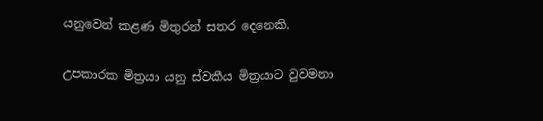යනුවෙන් කළණ මිතුරන් සතර දෙනෙකි.

උපකාරක මිත්‍රයා යනු ස්වකීය මිත්‍රයාට වුවමනා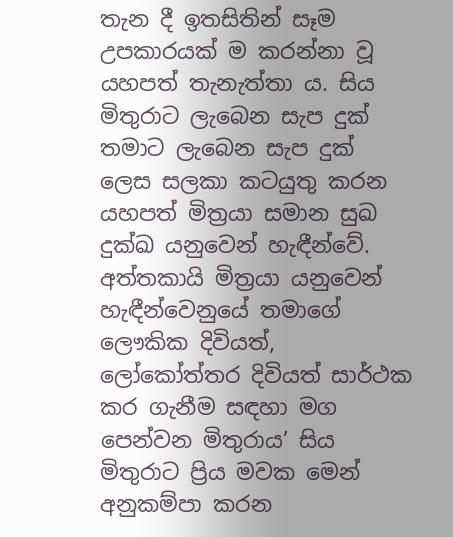තැන දී ඉතසිතින් සෑම උපකාරයක් ම කරන්නා වූ යහපත් තැනැත්තා ය. සිය මිතුරාට ලැබෙන සැප දුක් තමාට ලැබෙන සැප දුක් ලෙස සලකා කටයුතු කරන යහපත් මිත්‍රයා සමාන සුඛ දුක්ඛ යනුවෙන් හැඳීන්වේ. අත්තකායි මිත්‍රයා යනුවෙන් හැඳීන්වෙනුයේ තමාගේ ලෞකික දිවියත්, ලෝකෝත්තර දිවියත් සාර්ථක කර ගැනීම සඳහා මග පෙන්වන මිතුරාය’ සිය මිතුරාට ප්‍රිය මවක මෙන් අනුකම්පා කරන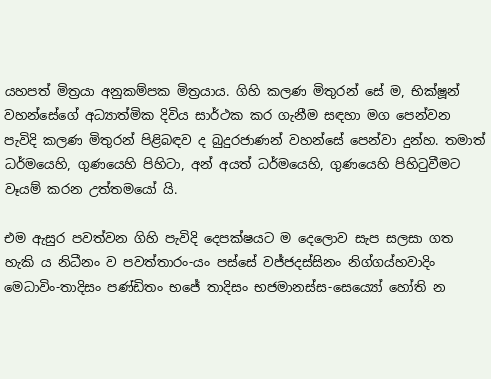යහපත් මිත්‍රයා අනුකම්පක මිත්‍රයාය. ගිහි කලණ මිතුරන් සේ ම, භික්ෂූන් වහන්සේගේ අධ්‍යාත්මික දිවිය සාර්ථක කර ගැනීම සඳහා මග පෙන්වන පැවිදි කලණ මිතුරන් පිළිබඳව ද බුදුරජාණන් වහන්සේ පෙන්වා දුන්හ. තමාත් ධර්මයෙහි, ගුණයෙහි පිහිටා, අන් අයත් ධර්මයෙහි, ගුණයෙහි පිහිටුවීමට වෑයම් කරන උත්තමයෝ යි.

එම ඇසුර පවත්වන ගිහි පැවිදි දෙපක්ෂයට ම දෙලොව සැප සලසා ගත හැකි ය නිධීනං ව පවත්තාරං-යං පස්සේ වජ්ජදස්සිනං නිග්ගය්හවාදිං මෙධාවිං-තාදිසං පණ්ඩිතං භජේ තාදිසං භජමානස්ස-සෙය්‍යෝ හෝති න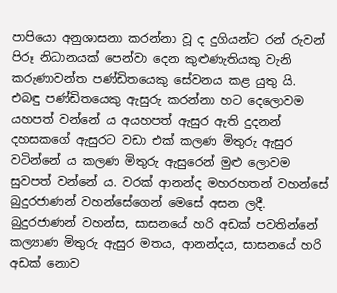පාපියො අනුශාසනා කරන්නා වූ ද දුගියන්ට රන් රුවන් පිරූ නිධානයක් පෙන්වා දෙන කුළුණැතියකු වැනි කරුණාවන්ත පණ්ඩිතයෙකු සේවනය කළ යුතු යි. එබඳු පණ්ඩිතයෙකු ඇසුරු කරන්නා හට දෙලොවම යහපත් වන්නේ ය අයහපත් ඇසුර ඇති දුදනන් දහසකගේ ඇසුරට වඩා එක් කලණ මිතුරු ඇසුර වටින්නේ ය කලණ මිතුරු ඇසුරෙන් මුළු ලොවම සුවපත් වන්නේ ය. වරක් ආනන්ද මහරහතන් වහන්සේ බුදුරජාණන් වහන්සේගෙන් මෙසේ අසන ලදී. බුදුරජාණන් වහන්ස, සාසනයේ හරි අඩක් පවතින්නේ කල්‍යාණ මිතුරු ඇසුර මතය, ආනන්දය, සාසනයේ හරි අඩක් නොව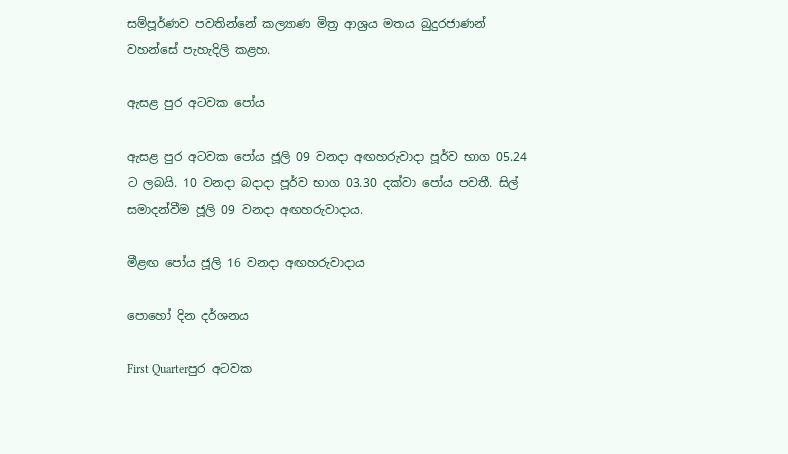සම්පූර්ණව පවතින්නේ කල්‍යාණ මිත්‍ර ආශ්‍රය මතය බුදුරජාණන් වහන්සේ පැහැදිලි කළහ.

ඇසළ පුර අටවක පෝය

ඇසළ පුර අටවක පෝය ජූලි 09 වනදා අඟහරුවාදා පූර්ව භාග 05.24 ට ලබයි. 10 වනදා බදාදා පූර්ව භාග 03.30 දක්වා පෝය පවතී. සිල් සමාදන්වීම ජූලි 09 වනදා අඟහරුවාදාය.

මීළඟ පෝය ජූලි 16 වනදා අඟහරුවාදාය

පොහෝ දින දර්ශනය

First Quarterපුර අටවක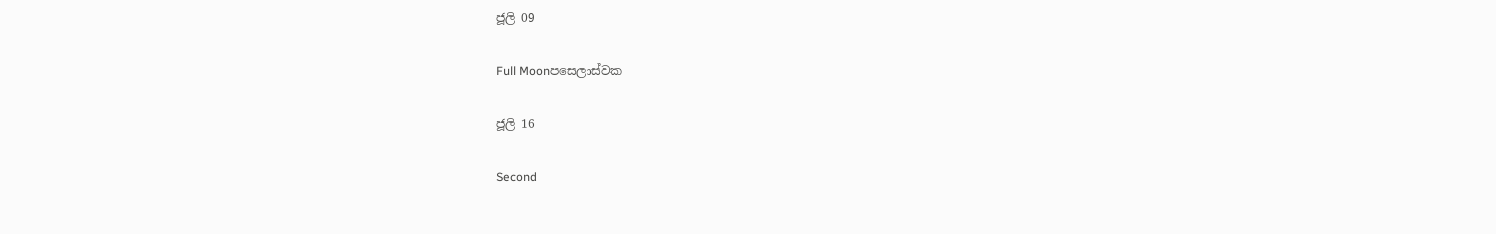ජූලි 09

Full Moonපසෙලාස්වක

ජූලි 16

Second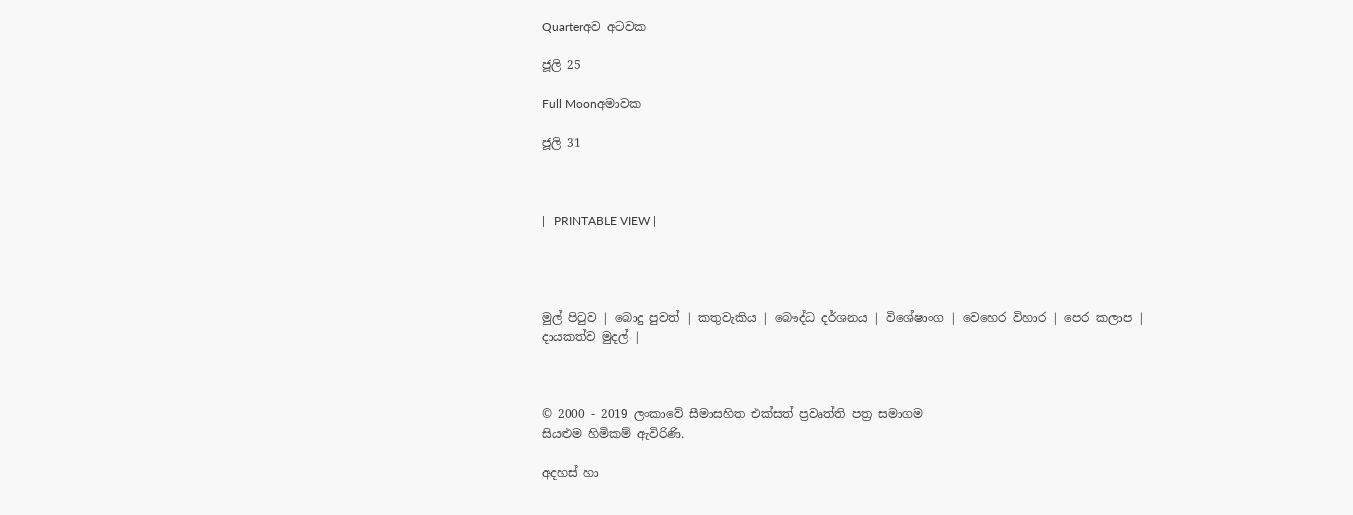Quarterඅව අටවක

ජූලි 25

Full Moonඅමාවක

ජූලි 31



|   PRINTABLE VIEW |




මුල් පිටුව | බොදු පුවත් | කතුවැකිය | බෞද්ධ දර්ශනය | විශේෂාංග | වෙහෙර විහාර | පෙර කලාප | දායකත්ව මුදල් |



© 2000 - 2019 ලංකාවේ සීමාසහිත එක්සත් ප්‍රවෘත්ති පත්‍ර සමාගම
සියළුම හිමිකම් ඇවිරිණි.

අදහස් හා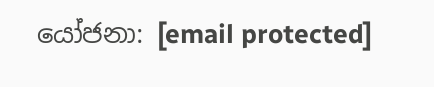යෝජනා: [email protected]